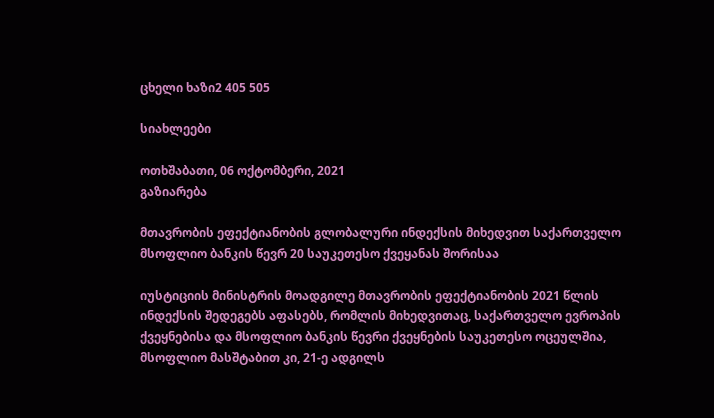ცხელი ხაზი2 405 505

სიახლეები

ოთხშაბათი, 06 ოქტომბერი, 2021
გაზიარება

მთავრობის ეფექტიანობის გლობალური ინდექსის მიხედვით საქართველო მსოფლიო ბანკის წევრ 20 საუკეთესო ქვეყანას შორისაა

იუსტიციის მინისტრის მოადგილე მთავრობის ეფექტიანობის 2021 წლის ინდექსის შედეგებს აფასებს, რომლის მიხედვითაც, საქართველო ევროპის ქვეყნებისა და მსოფლიო ბანკის წევრი ქვეყნების საუკეთესო ოცეულშია, მსოფლიო მასშტაბით კი, 21-ე ადგილს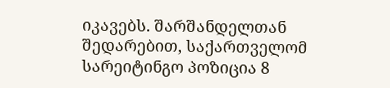იკავებს. შარშანდელთან შედარებით, საქართველომ სარეიტინგო პოზიცია 8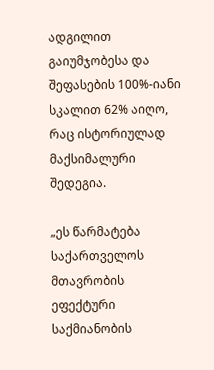ადგილით გაიუმჯობესა და შეფასების 100%-იანი სკალით 62% აიღო, რაც ისტორიულად მაქსიმალური შედეგია.

„ეს წარმატება საქართველოს მთავრობის ეფექტური საქმიანობის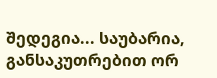შედეგია... საუბარია, განსაკუთრებით ორ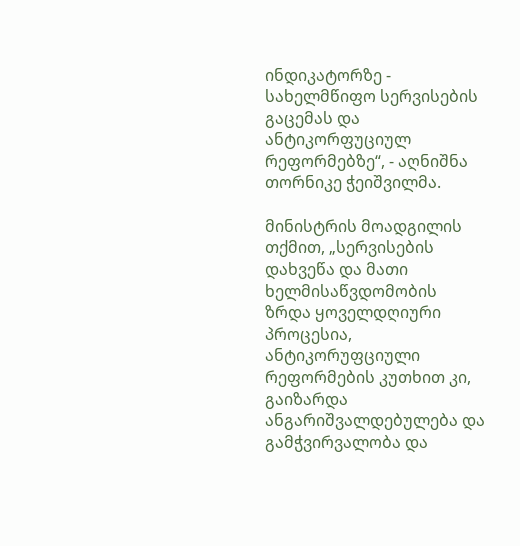ინდიკატორზე - სახელმწიფო სერვისების გაცემას და ანტიკორფუციულ რეფორმებზე“, - აღნიშნა თორნიკე ჭეიშვილმა.

მინისტრის მოადგილის თქმით, „სერვისების დახვეწა და მათი ხელმისაწვდომობის ზრდა ყოველდღიური პროცესია, ანტიკორუფციული რეფორმების კუთხით კი, გაიზარდა ანგარიშვალდებულება და გამჭვირვალობა და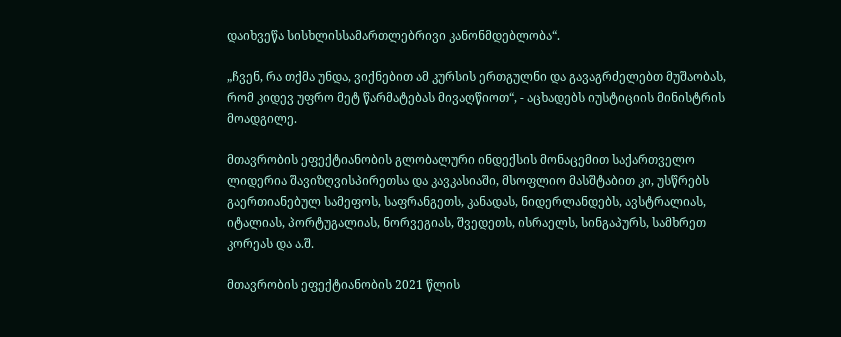დაიხვეწა სისხლისსამართლებრივი კანონმდებლობა“.

„ჩვენ, რა თქმა უნდა, ვიქნებით ამ კურსის ერთგულნი და გავაგრძელებთ მუშაობას, რომ კიდევ უფრო მეტ წარმატებას მივაღწიოთ“, - აცხადებს იუსტიციის მინისტრის მოადგილე.

მთავრობის ეფექტიანობის გლობალური ინდექსის მონაცემით საქართველო ლიდერია შავიზღვისპირეთსა და კავკასიაში, მსოფლიო მასშტაბით კი, უსწრებს გაერთიანებულ სამეფოს, საფრანგეთს, კანადას, ნიდერლანდებს, ავსტრალიას, იტალიას, პორტუგალიას, ნორვეგიას, შვედეთს, ისრაელს, სინგაპურს, სამხრეთ კორეას და ა.შ.

მთავრობის ეფექტიანობის 2021 წლის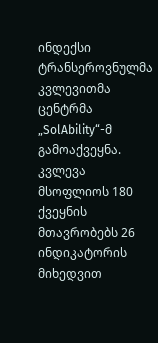ინდექსი ტრანსეროვნულმა კვლევითმა ცენტრმა „SolAbility“-მ გამოაქვეყნა. კვლევა მსოფლიოს 180 ქვეყნის მთავრობებს 26 ინდიკატორის მიხედვით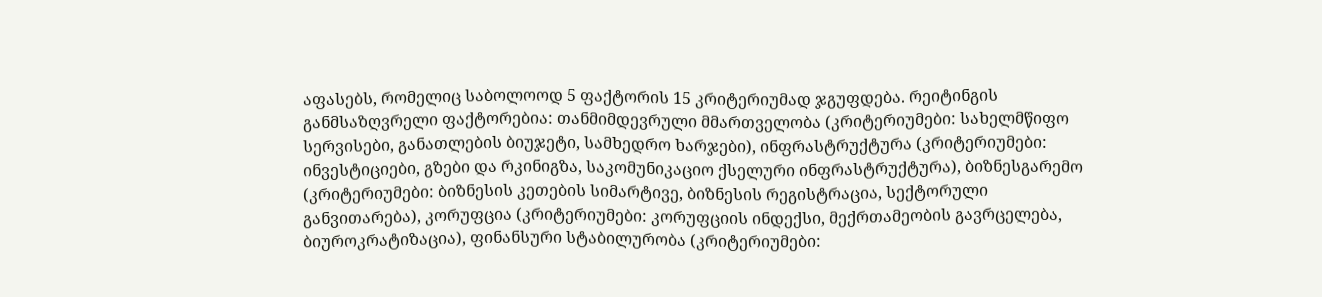აფასებს, რომელიც საბოლოოდ 5 ფაქტორის 15 კრიტერიუმად ჯგუფდება. რეიტინგის განმსაზღვრელი ფაქტორებია: თანმიმდევრული მმართველობა (კრიტერიუმები: სახელმწიფო სერვისები, განათლების ბიუჯეტი, სამხედრო ხარჯები), ინფრასტრუქტურა (კრიტერიუმები: ინვესტიციები, გზები და რკინიგზა, საკომუნიკაციო ქსელური ინფრასტრუქტურა), ბიზნესგარემო (კრიტერიუმები: ბიზნესის კეთების სიმარტივე, ბიზნესის რეგისტრაცია, სექტორული განვითარება), კორუფცია (კრიტერიუმები: კორუფციის ინდექსი, მექრთამეობის გავრცელება, ბიუროკრატიზაცია), ფინანსური სტაბილურობა (კრიტერიუმები: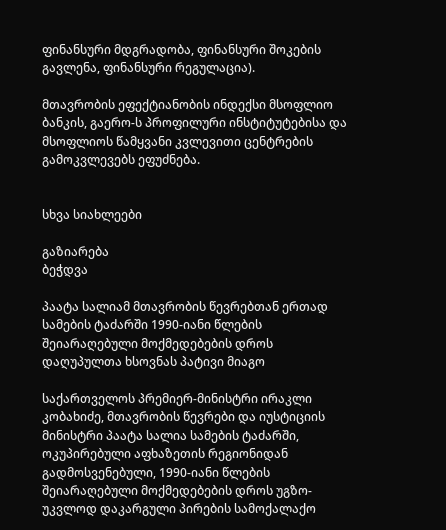ფინანსური მდგრადობა, ფინანსური შოკების გავლენა, ფინანსური რეგულაცია).

მთავრობის ეფექტიანობის ინდექსი მსოფლიო ბანკის, გაერო-ს პროფილური ინსტიტუტებისა და მსოფლიოს წამყვანი კვლევითი ცენტრების გამოკვლევებს ეფუძნება.


სხვა სიახლეები

გაზიარება
ბეჭდვა

პაატა სალიამ მთავრობის წევრებთან ერთად სამების ტაძარში 1990-იანი წლების შეიარაღებული მოქმედებების დროს დაღუპულთა ხსოვნას პატივი მიაგო

საქართველოს პრემიერ-მინისტრი ირაკლი კობახიძე, მთავრობის წევრები და იუსტიციის მინისტრი პაატა სალია სამების ტაძარში, ოკუპირებული აფხაზეთის რეგიონიდან გადმოსვენებული, 1990-იანი წლების შეიარაღებული მოქმედებების დროს უგზო-უკვლოდ დაკარგული პირების სამოქალაქო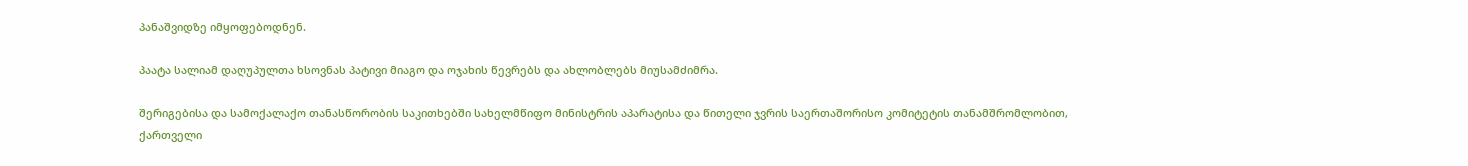პანაშვიდზე იმყოფებოდნენ.

პაატა სალიამ დაღუპულთა ხსოვნას პატივი მიაგო და ოჯახის წევრებს და ახლობლებს მიუსამძიმრა.

შერიგებისა და სამოქალაქო თანასწორობის საკითხებში სახელმწიფო მინისტრის აპარატისა და წითელი ჯვრის საერთაშორისო კომიტეტის თანამშრომლობით, ქართველი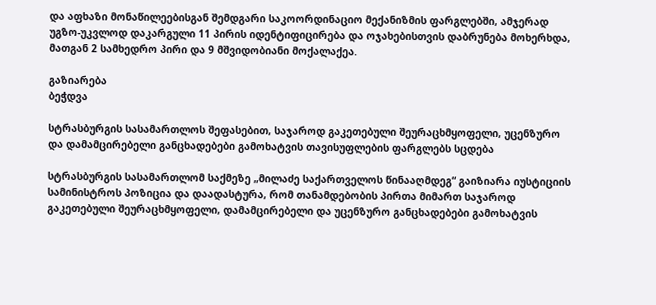და აფხაზი მონაწილეებისგან შემდგარი საკოორდინაციო მექანიზმის ფარგლებში, ამჯერად უგზო-უკვლოდ დაკარგული 11 პირის იდენტიფიცირება და ოჯახებისთვის დაბრუნება მოხერხდა, მათგან 2 სამხედრო პირი და 9 მშვიდობიანი მოქალაქეა.

გაზიარება
ბეჭდვა

სტრასბურგის სასამართლოს შეფასებით, საჯაროდ გაკეთებული შეურაცხმყოფელი, უცენზურო და დამამცირებელი განცხადებები გამოხატვის თავისუფლების ფარგლებს სცდება

სტრასბურგის სასამართლომ საქმეზე „მილაძე საქართველოს წინააღმდეგ“ გაიზიარა იუსტიციის სამინისტროს პოზიცია და დაადასტურა, რომ თანამდებობის პირთა მიმართ საჯაროდ გაკეთებული შეურაცხმყოფელი, დამამცირებელი და უცენზურო განცხადებები გამოხატვის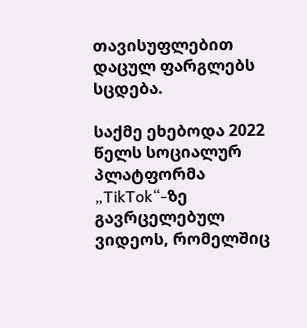თავისუფლებით დაცულ ფარგლებს სცდება.

საქმე ეხებოდა 2022 წელს სოციალურ პლატფორმა „TikTok“-ზე გავრცელებულ ვიდეოს, რომელშიც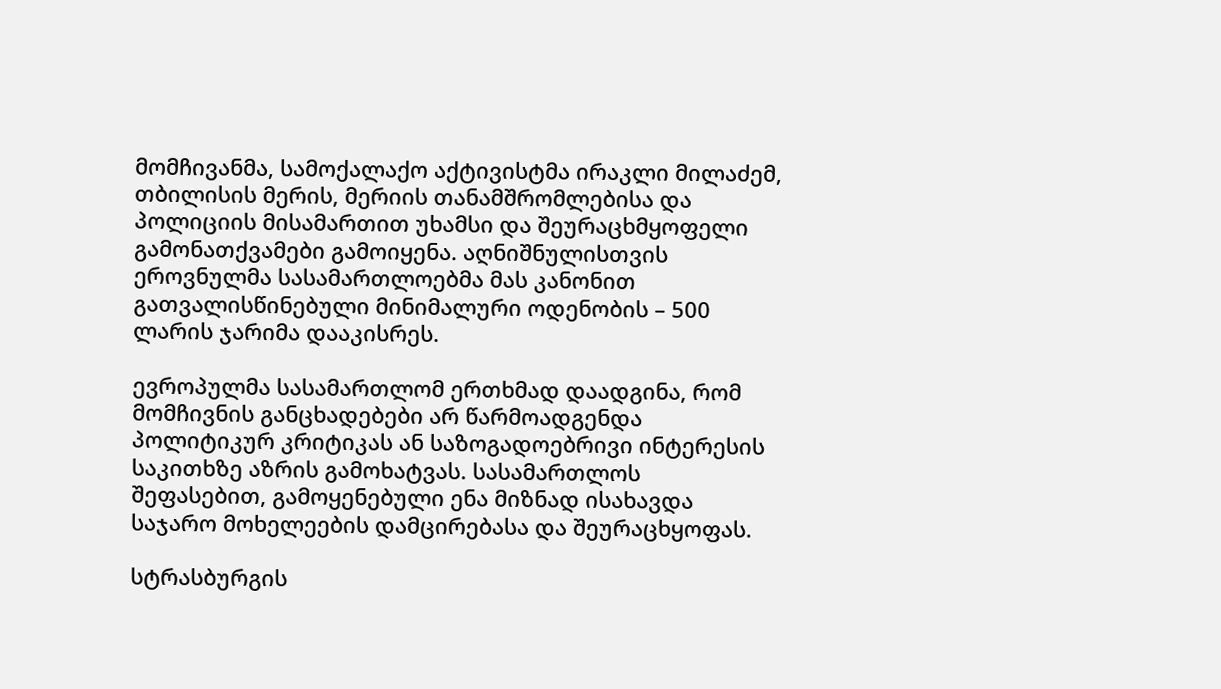მომჩივანმა, სამოქალაქო აქტივისტმა ირაკლი მილაძემ, თბილისის მერის, მერიის თანამშრომლებისა და პოლიციის მისამართით უხამსი და შეურაცხმყოფელი გამონათქვამები გამოიყენა. აღნიშნულისთვის ეროვნულმა სასამართლოებმა მას კანონით გათვალისწინებული მინიმალური ოდენობის – 500 ლარის ჯარიმა დააკისრეს.

ევროპულმა სასამართლომ ერთხმად დაადგინა, რომ მომჩივნის განცხადებები არ წარმოადგენდა პოლიტიკურ კრიტიკას ან საზოგადოებრივი ინტერესის საკითხზე აზრის გამოხატვას. სასამართლოს შეფასებით, გამოყენებული ენა მიზნად ისახავდა საჯარო მოხელეების დამცირებასა და შეურაცხყოფას.

სტრასბურგის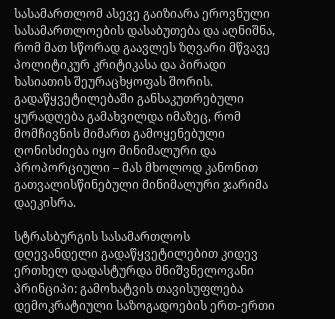სასამართლომ ასევე გაიზიარა ეროვნული სასამართლოების დასაბუთება და აღნიშნა, რომ მათ სწორად გაავლეს ზღვარი მწვავე პოლიტიკურ კრიტიკასა და პირადი ხასიათის შეურაცხყოფას შორის. გადაწყვეტილებაში განსაკუთრებული ყურადღება გამახვილდა იმაზეც, რომ მომჩივნის მიმართ გამოყენებული ღონისძიება იყო მინიმალური და პროპორციული – მას მხოლოდ კანონით გათვალისწინებული მინიმალური ჯარიმა დაეკისრა.

სტრასბურგის სასამართლოს დღევანდელი გადაწყვეტილებით კიდევ ერთხელ დადასტურდა მნიშვნელოვანი პრინციპი: გამოხატვის თავისუფლება დემოკრატიული საზოგადოების ერთ-ერთი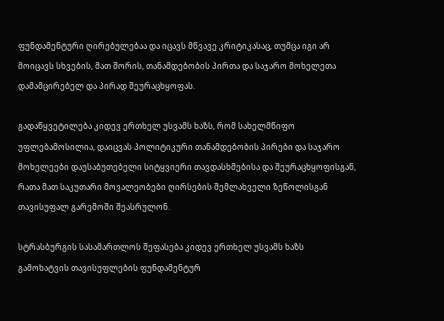ფუნდამენტური ღირებულებაა და იცავს მწვავე კრიტიკასაც, თუმცა იგი არ მოიცავს სხვების, მათ შორის, თანამდებობის პირთა და საჯარო მოხელეთა დამამცირებელ და პირად შეურაცხყოფას.

გადაწყვეტილება კიდევ ერთხელ უსვამს ხაზს, რომ სახელმწიფო უფლებამოსილია, დაიცვას პოლიტიკური თანამდებობის პირები და საჯარო მოხელეები დაუსაბუთებელი სიტყვიერი თავდასხმებისა და შეურაცხყოფისგან, რათა მათ საკუთარი მოვალეობები ღირსების შემლახველი ზეწოლისგან თავისუფალ გარემოში შეასრულონ.

სტრასბურგის სასამართლოს შეფასება კიდევ ერთხელ უსვამს ხაზს გამოხატვის თავისუფლების ფუნდამენტურ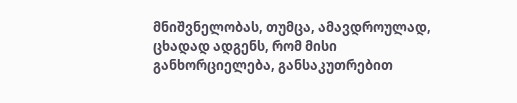მნიშვნელობას, თუმცა, ამავდროულად, ცხადად ადგენს, რომ მისი განხორციელება, განსაკუთრებით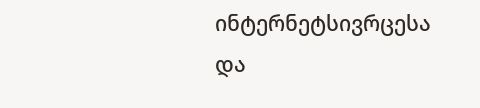ინტერნეტსივრცესა და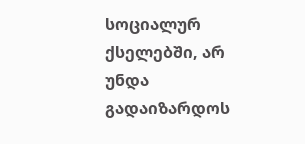სოციალურ ქსელებში, არ უნდა გადაიზარდოს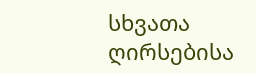სხვათა ღირსებისა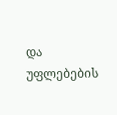და უფლებების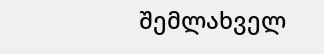შემლახველ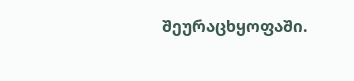შეურაცხყოფაში.